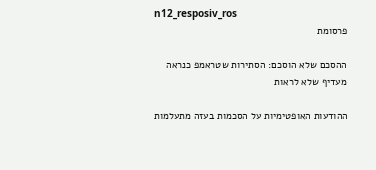n12_resposiv_ros
פרסומת

ההסכם שלא הוסכם: הסתירות שטראמפ כנראה מעדיף שלא לראות

ההודעות האופטימיות על הסכמות בעזה מתעלמות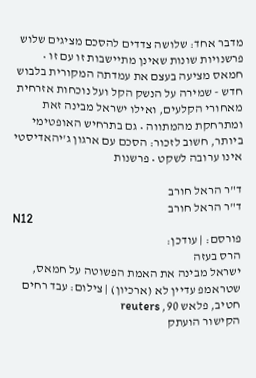מדבר אחד: שלושה צדדים להסכם מציגים שלוש פרשנויות שונות שאינן מתיישבות זו עם זו • חמאס מציעה בעצם את עמדתה המקורית בלבוש חדש - שמירה על הנשק הקל ועל נוכחות אזרחית מאחורי הקלעים, ואילו ישראל מבינה זאת ומתרחקת מהמתווה • גם בתרחיש האופטימי ביותר, חשוב לזכור: הסכם עם ארגון ג'יהאדיסטי אינו ערובה לשקט • פרשנות

ד"ר הראל חורב
ד"ר הראל חורב
N12
פורסם: | עודכן:
הרס בעזה
ישראל מבינה את האמת הפשוטה על חמאס, שטראמפ עדיין לא (ארכיון) | צילום: עבד רחים חטיב, פלאש 90, reuters
הקישור הועתק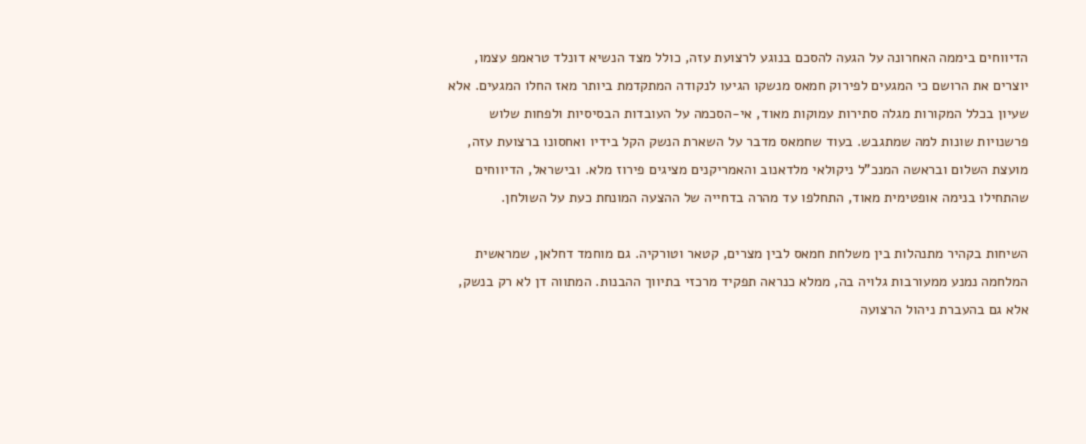הדיווחים ביממה האחרונה על הגעה להסכם בנוגע לרצועת עזה, כולל מצד הנשיא דונלד טראמפ עצמו, יוצרים את הרושם כי המגעים לפירוק חמאס מנשקו הגיעו לנקודה המתקדמת ביותר מאז החלו המגעים. אלא שעיון בכלל המקורות מגלה סתירות עמוקות מאוד, אי-הסכמה על העובדות הבסיסיות ולפחות שלוש פרשנויות שונות למה שמתגבש. בעוד שחמאס מדבר על השארת הנשק הקל בידיו ואחסונו ברצועת עזה, מועצת השלום ובראשה המנכ"ל ניקולאי מלדאנוב והאמריקנים מציגים פירוז מלא. ובישראל, הדיווחים שהתחילו בנימה אופטימית מאוד, התחלפו עד מהרה בדחייה של ההצעה המונחת כעת על השולחן.

השיחות בקהיר מתנהלות בין משלחת חמאס לבין מצרים, קטאר וטורקיה. גם מוחמד דחלאן, שמראשית המלחמה נמנע ממעורבות גלויה בה, ממלא כנראה תפקיד מרכזי בתיווך ההבנות. המתווה דן לא רק בנשק, אלא גם בהעברת ניהול הרצועה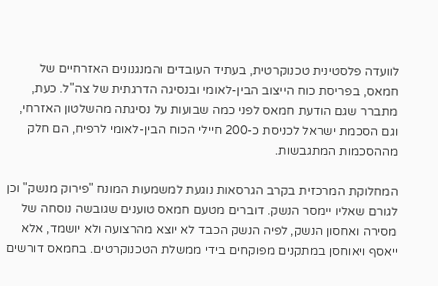לוועדה פלסטינית טכנוקרטית, בעתיד העובדים והמנגנונים האזרחיים של חמאס, בפריסת כוח הייצוב הבין-לאומי ובנסיגה הדרגתית של צה"ל. כעת, מתברר שגם הודעת חמאס לפני כמה שבועות על נסיגתה מהשלטון האזרחי, וגם הסכמת ישראל לכניסת כ-200 חיילי הכוח הבין-לאומי לרפיח, הם חלק מההסכמות המתגבשות.

המחלוקת המרכזית בקרב הגרסאות נוגעת למשמעות המונח "פירוק מנשק" וכן לגורם שאליו יימסר הנשק. דוברים מטעם חמאס טוענים שגובשה נוסחה של מסירה ואחסון הנשק, לפיה הנשק הכבד לא יוצא מהרצועה ולא יושמד, אלא ייאסף ויאוחסן במתקנים מפוקחים בידי ממשלת הטכנוקרטים. בחמאס דורשים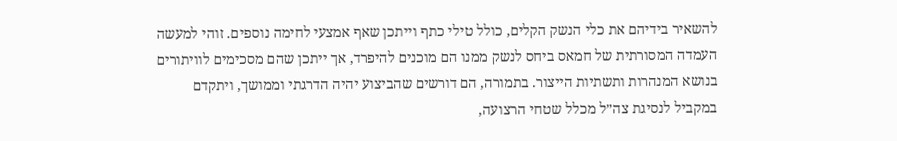להשאיר בידיהם את כלי הנשק הקלים, כולל טילי כתף וייתכן שאף אמצעי לחימה נוספים. זוהי למעשה העמדה המסורתית של חמאס ביחס לנשק ממנו הם מוכנים להיפרד, אך ייתכן שהם מסכימים לוויתורים בנושא המנהרות ותשתיות הייצור. בתמורה, הם דורשים שהביצוע יהיה הדרגתי וממושך, ויתקדם במקביל לנסיגת צה״ל מכלל שטחי הרצועה,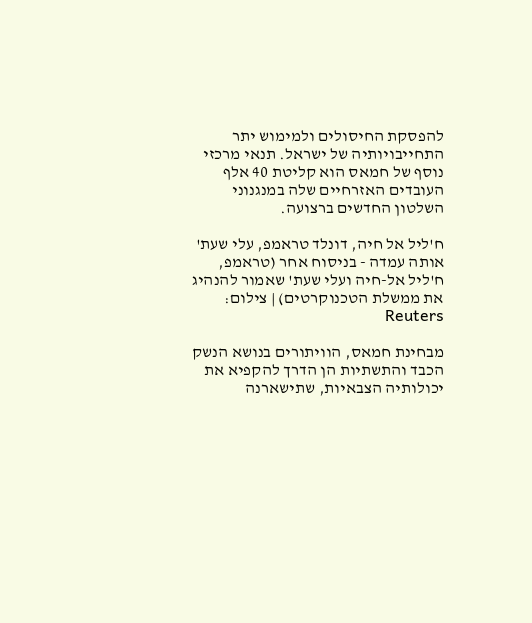להפסקת החיסולים ולמימוש יתר התחייבויותיה של ישראל. תנאי מרכזי נוסף של חמאס הוא קליטת 40 אלף העובדים האזרחיים שלה במנגנוני השלטון החדשים ברצועה.

ח'ליל אל חיה, דונלד טראמפ, עלי שעת'
אותה עמדה - בניסוח אחר (טראמפ, ח'ליל אל-חיה ועלי שעת' שאמור להנהיג את ממשלת הטכנוקרטים) | צילום: Reuters

מבחינת חמאס, הוויתורים בנושא הנשק הכבד והתשתיות הן הדרך להקפיא את יכולותיה הצבאיות, שתישארנה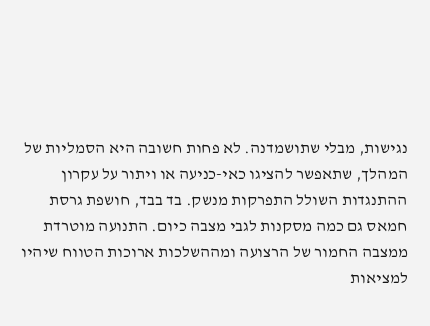נגישות, מבלי שתושמדנה. לא פחות חשובה היא הסמליות של המהלך, שתאפשר להציגו כאי-כניעה או ויתור על עקרון ההתנגדות השולל התפרקות מנשק. בד בבד, חושפת גרסת חמאס גם כמה מסקנות לגבי מצבה כיום. התנועה מוטרדת ממצבה החמור של הרצועה ומההשלכות ארוכות הטווח שיהיו למציאות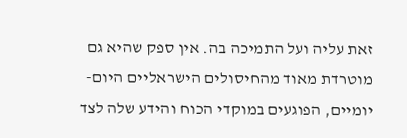זאת עליה ועל התמיכה בה. אין ספק שהיא גם מוטרדת מאוד מהחיסולים הישראליים היום-יומיים, הפוגעים במוקדי הכוח והידע שלה לצד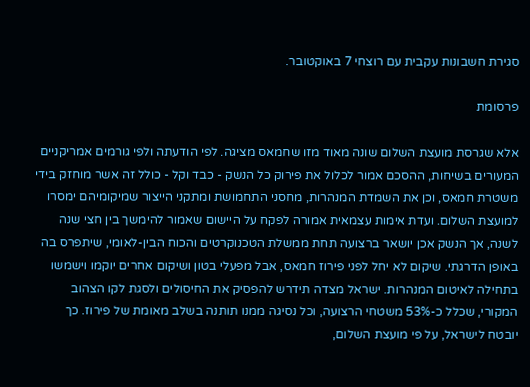סגירת חשבונות עקבית עם רוצחי 7 באוקטובר.

פרסומת

אלא שגרסת מועצת השלום שונה מאוד מזו שחמאס מציגה. לפי הודעתה ולפי גורמים אמריקניים המעורים בשיחות, ההסכם אמור לכלול את פירוק כל הנשק - כבד וקל - כולל זה אשר מוחזק בידי משטרת חמאס, וכן את השמדת המנהרות, מחסני התחמושת ומתקני הייצור שמיקומיהם ימסרו למועצת השלום. ועדת אימות עצמאית אמורה לפקח על היישום שאמור להימשך בין חצי שנה לשנה, אך הנשק אכן יושאר ברצועה תחת ממשלת הטכנוקרטים והכוח הבין-לאומי, שיתפרס בה באופן הדרגתי. שיקום לא יחל לפני פירוז חמאס, אבל מפעלי בטון ושיקום אחרים יוקמו וישמשו בתחילה לאיטום המנהרות. ישראל מצדה תידרש להפסיק את החיסולים ולסגת לקו הצהוב המקורי, שכלל כ-53% משטחי הרצועה, וכל נסיגה ממנו תותנה בשלב מאומת של פירוז. כך יובטח לישראל, על פי מועצת השלום,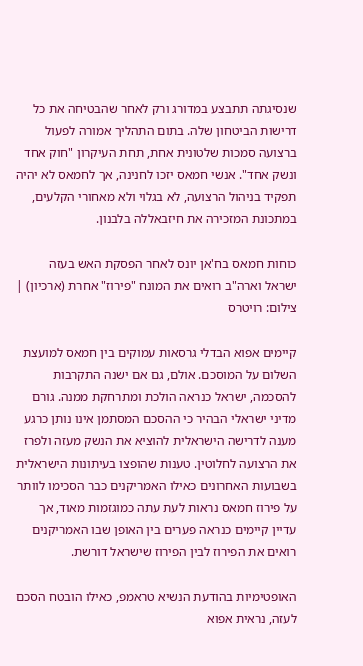שנסיגתה תתבצע במדורג ורק לאחר שהבטיחה את כל דרישות הביטחון שלה. בתום התהליך אמורה לפעול ברצועה סמכות שלטונית אחת, תחת העיקרון "חוק אחד ונשק אחד". אנשי חמאס יזכו לחנינה, אך לחמאס לא יהיה תפקיד בניהול הרצועה, לא בגלוי ולא מאחורי הקלעים, במתכונת המזכירה את חיזבאללה בלבנון.

כוחות חמאס בח'אן יונס לאחר הפסקת האש בעזה
ישראל וארה"ב רואים את המונח "פירוז" אחרת (ארכיון) | צילום: רויטרס

קיימים אפוא הבדלי גרסאות עמוקים בין חמאס למועצת השלום על המוסכם. אולם, גם אם ישנה התקרבות להסכמה, ישראל כנראה הולכת ומתרחקת ממנה. גורם מדיני ישראלי הבהיר כי ההסכם המסתמן אינו נותן כרגע מענה לדרישה הישראלית להוציא את הנשק מעזה ולפרז את הרצועה לחלוטין. טענות שהופצו בעיתונות הישראלית בשבועות האחרונים כאילו האמריקנים כבר הסכימו לוותר על פירוז חמאס נראות לעת עתה כמוגזמות מאוד, אך עדיין קיימים כנראה פערים בין האופן שבו האמריקנים רואים את הפירוז לבין הפירוז שישראל דורשת.

האופטימיות בהודעת הנשיא טראמפ, כאילו הובטח הסכם לעזה, נראית אפוא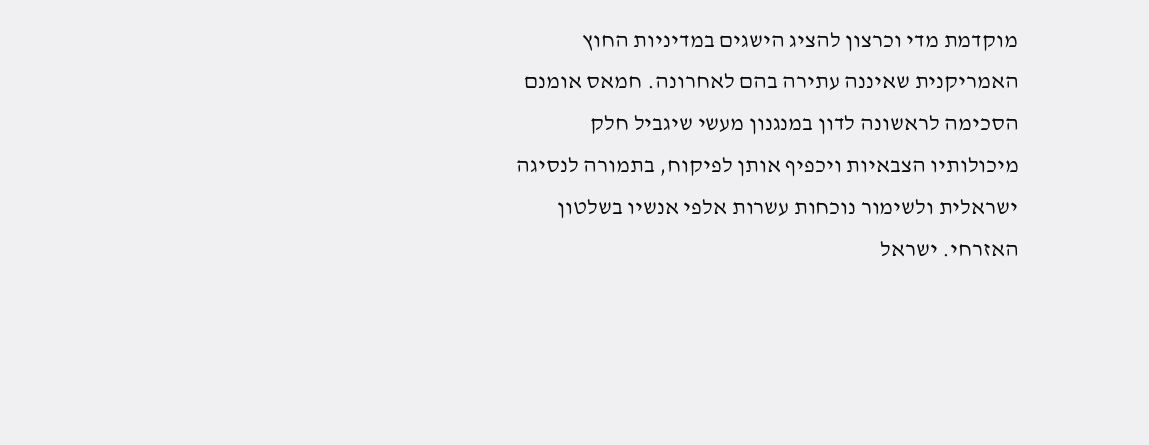מוקדמת מדי וכרצון להציג הישגים במדיניות החוץ האמריקנית שאיננה עתירה בהם לאחרונה. חמאס אומנם הסכימה לראשונה לדון במנגנון מעשי שיגביל חלק מיכולותיו הצבאיות ויכפיף אותן לפיקוח, בתמורה לנסיגה ישראלית ולשימור נוכחות עשרות אלפי אנשיו בשלטון האזרחי. ישראל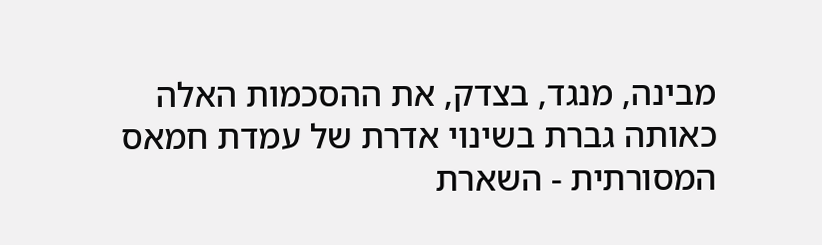מבינה, מנגד, בצדק, את ההסכמות האלה כאותה גברת בשינוי אדרת של עמדת חמאס המסורתית - השארת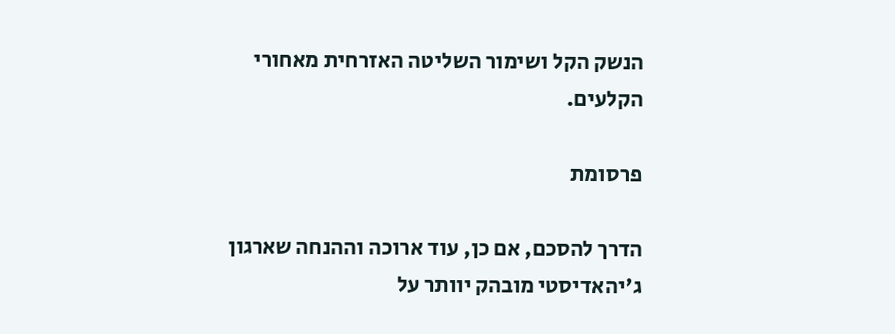הנשק הקל ושימור השליטה האזרחית מאחורי הקלעים.

פרסומת

הדרך להסכם, אם כן, עוד ארוכה וההנחה שארגון ג'יהאדיסטי מובהק יוותר על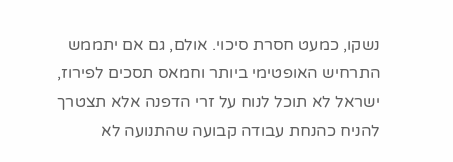נשקו, כמעט חסרת סיכוי. אולם, גם אם יתממש התרחיש האופטימי ביותר וחמאס תסכים לפירוז, ישראל לא תוכל לנוח על זרי הדפנה אלא תצטרך להניח כהנחת עבודה קבועה שהתנועה לא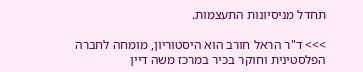תחדל מניסיונות התעצמות.

>>> ד"ר הראל חורב הוא היסטוריון, מומחה לחברה הפלסטינית וחוקר בכיר במרכז משה דיין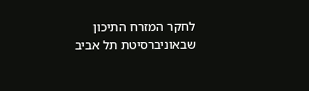לחקר המזרח התיכון שבאוניברסיטת תל אביב